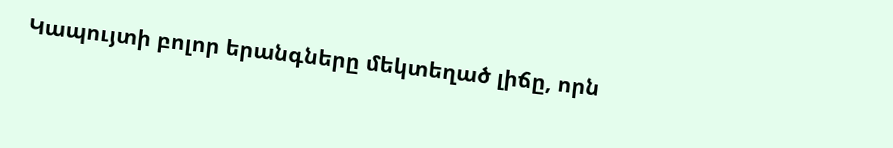Կապույտի բոլոր երանգները մեկտեղած լիճը, որն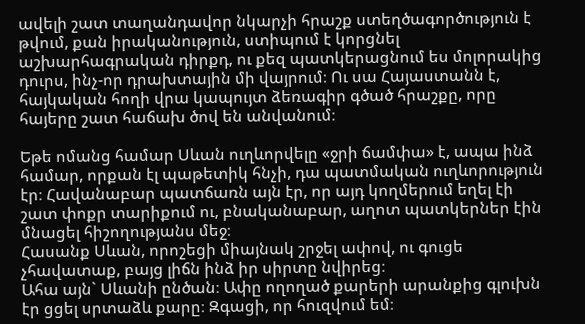ավելի շատ տաղանդավոր նկարչի հրաշք ստեղծագործություն է թվում, քան իրականություն, ստիպում է կորցնել աշխարհագրական դիրքդ, ու քեզ պատկերացնում ես մոլորակից դուրս, ինչ-որ դրախտային մի վայրում։ Ու սա Հայաստանն է, հայկական հողի վրա կապույտ ձեռագիր գծած հրաշքը, որը հայերը շատ հաճախ ծով են անվանում։

Եթե ոմանց համար Սևան ուղևորվելը «ջրի ճամփա» է, ապա ինձ համար, որքան էլ պաթետիկ հնչի, դա պատմական ուղևորություն էր։ Հավանաբար պատճառն այն էր, որ այդ կողմերում եղել էի շատ փոքր տարիքում ու, բնականաբար, աղոտ պատկերներ էին մնացել հիշողությանս մեջ։
Հասանք Սևան, որոշեցի միայնակ շրջել ափով, ու գուցե չհավատաք, բայց լիճն ինձ իր սիրտը նվիրեց։
Ահա այն` Սևանի ընծան։ Ափը ողողած քարերի արանքից գլուխն էր ցցել սրտաձև քարը։ Զգացի, որ հուզվում եմ։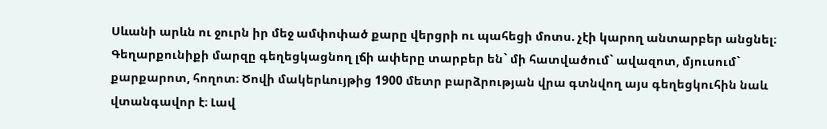Սևանի արևն ու ջուրն իր մեջ ամփոփած քարը վերցրի ու պահեցի մոտս. չէի կարող անտարբեր անցնել։
Գեղարքունիքի մարզը գեղեցկացնող լճի ափերը տարբեր են` մի հատվածում` ավազոտ, մյուսում` քարքարոտ, հողոտ։ Ծովի մակերևույթից 1900 մետր բարձրության վրա գտնվող այս գեղեցկուհին նաև վտանգավոր է։ Լավ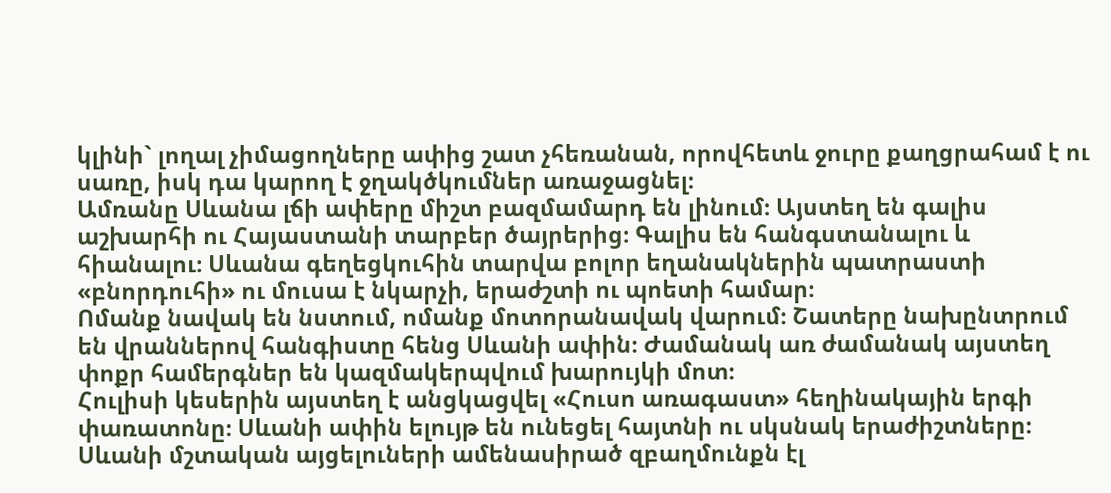կլինի` լողալ չիմացողները ափից շատ չհեռանան, որովհետև ջուրը քաղցրահամ է ու սառը, իսկ դա կարող է ջղակծկումներ առաջացնել։
Ամռանը Սևանա լճի ափերը միշտ բազմամարդ են լինում։ Այստեղ են գալիս աշխարհի ու Հայաստանի տարբեր ծայրերից։ Գալիս են հանգստանալու և հիանալու։ Սևանա գեղեցկուհին տարվա բոլոր եղանակներին պատրաստի «բնորդուհի» ու մուսա է նկարչի, երաժշտի ու պոետի համար։
Ոմանք նավակ են նստում, ոմանք մոտորանավակ վարում։ Շատերը նախընտրում են վրաններով հանգիստը հենց Սևանի ափին։ Ժամանակ առ ժամանակ այստեղ փոքր համերգներ են կազմակերպվում խարույկի մոտ։
Հուլիսի կեսերին այստեղ է անցկացվել «Հուսո առագաստ» հեղինակային երգի փառատոնը։ Սևանի ափին ելույթ են ունեցել հայտնի ու սկսնակ երաժիշտները։
Սևանի մշտական այցելուների ամենասիրած զբաղմունքն էլ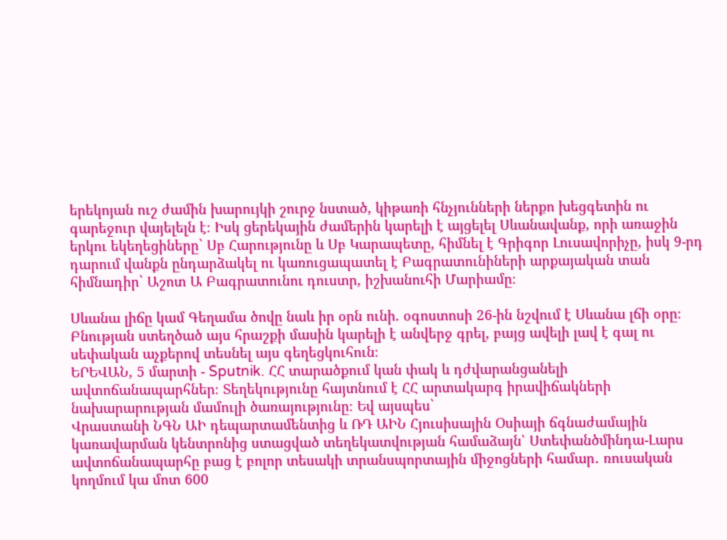երեկոյան ուշ ժամին խարույկի շուրջ նստած, կիթառի հնչյունների ներքո խեցգետին ու գարեջուր վայելելն է։ Իսկ ցերեկային ժամերին կարելի է այցելել Սևանավանք, որի առաջին երկու եկեղեցիները` Սբ Հարությունը և Սբ Կարապետը, հիմնել է Գրիգոր Լուսավորիչը, իսկ 9-րդ դարում վանքն ընդարձակել ու կառուցապատել է Բագրատունիների արքայական տան հիմնադիր` Աշոտ Ա Բագրատունու դուստր, իշխանուհի Մարիամը։

Սևանա լիճը կամ Գեղամա ծովը նաև իր օրն ունի. օգոստոսի 26-ին նշվում է Սևանա լճի օրը։
Բնության ստեղծած այս հրաշքի մասին կարելի է անվերջ գրել, բայց ավելի լավ է գալ ու սեփական աչքերով տեսնել այս գեղեցկուհուն։
ԵՐԵՎԱՆ, 5 մարտի - Sputnik. ՀՀ տարածքում կան փակ և դժվարանցանելի ավտոճանապարհներ։ Տեղեկությունը հայտնում է ՀՀ արտակարգ իրավիճակների նախարարության մամուլի ծառայությունը։ Եվ այսպես`
Վրաստանի ՆԳՆ ԱԻ դեպարտամենտից և ՌԴ ԱԻՆ Հյուսիսային Օսիայի ճգնաժամային կառավարման կենտրոնից ստացված տեղեկատվության համաձայն՝ Ստեփանծմինդա-Լարս ավտոճանապարհը բաց է բոլոր տեսակի տրանսպորտային միջոցների համար․ ռուսական կողմում կա մոտ 600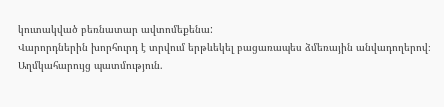կուտակված բեռնատար ավտոմեքենա:
Վարորդներին խորհուրդ է տրվում երթևեկել բացառապես ձմեռային անվադողերով։
Աղմկահարույց պատմություն.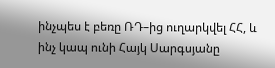ինչպես է բեռը ՌԴ–ից ուղարկվել ՀՀ, և ինչ կապ ունի Հայկ Սարգսյանը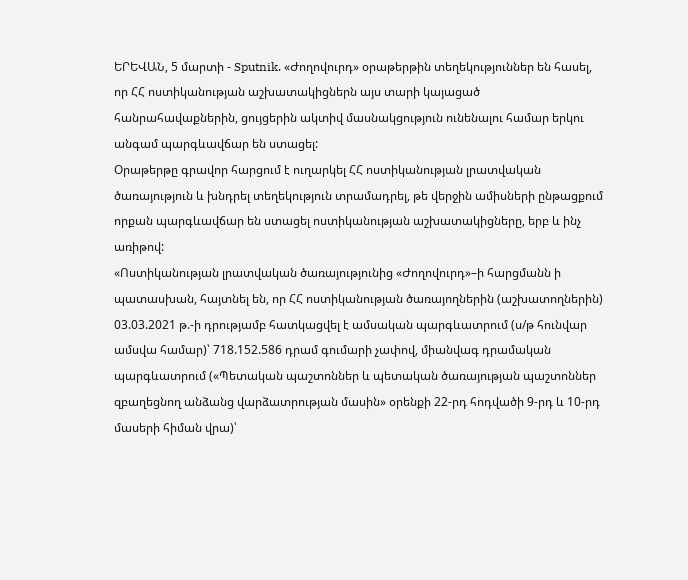ԵՐԵՎԱՆ, 5 մարտի - Sputnik. «Ժողովուրդ» օրաթերթին տեղեկություններ են հասել, որ ՀՀ ոստիկանության աշխատակիցներն այս տարի կայացած հանրահավաքներին, ցույցերին ակտիվ մասնակցություն ունենալու համար երկու անգամ պարգևավճար են ստացել:
Օրաթերթը գրավոր հարցում է ուղարկել ՀՀ ոստիկանության լրատվական ծառայություն և խնդրել տեղեկություն տրամադրել, թե վերջին ամիսների ընթացքում որքան պարգևավճար են ստացել ոստիկանության աշխատակիցները, երբ և ինչ առիթով:
«Ոստիկանության լրատվական ծառայությունից «Ժողովուրդ»–ի հարցմանն ի պատասխան, հայտնել են, որ ՀՀ ոստիկանության ծառայողներին (աշխատողներին) 03.03.2021 թ.-ի դրությամբ հատկացվել է ամսական պարգևատրում (ս/թ հունվար ամսվա համար)՝ 718.152.586 դրամ գումարի չափով, միանվագ դրամական պարգևատրում («Պետական պաշտոններ և պետական ծառայության պաշտոններ զբաղեցնող անձանց վարձատրության մասին» օրենքի 22-րդ հոդվածի 9-րդ և 10-րդ մասերի հիման վրա)՝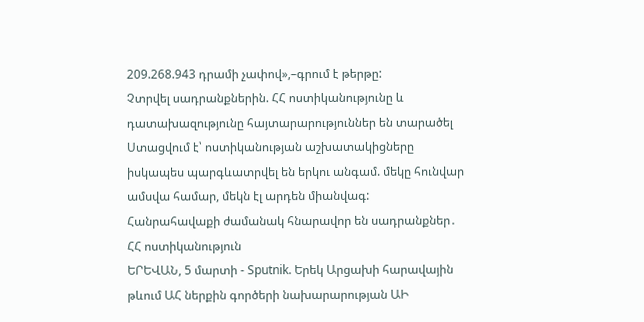209.268.943 դրամի չափով»,–գրում է թերթը:
Չտրվել սադրանքներին. ՀՀ ոստիկանությունը և դատախազությունը հայտարարություններ են տարածել
Ստացվում է՝ ոստիկանության աշխատակիցները իսկապես պարգևատրվել են երկու անգամ. մեկը հունվար ամսվա համար, մեկն էլ արդեն միանվագ:
Հանրահավաքի ժամանակ հնարավոր են սադրանքներ․ ՀՀ ոստիկանություն
ԵՐԵՎԱՆ, 5 մարտի - Sputnik. Երեկ Արցախի հարավային թևում ԱՀ ներքին գործերի նախարարության ԱԻ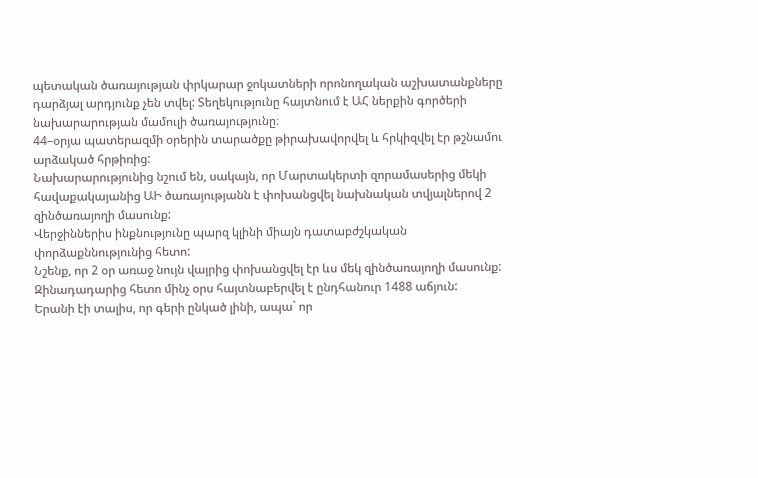պետական ծառայության փրկարար ջոկատների որոնողական աշխատանքները դարձյալ արդյունք չեն տվել: Տեղեկությունը հայտնում է ԱՀ ներքին գործերի նախարարության մամուլի ծառայությունը։
44–օրյա պատերազմի օրերին տարածքը թիրախավորվել և հրկիզվել էր թշնամու արձակած հրթիռից:
Նախարարությունից նշում են, սակայն, որ Մարտակերտի զորամասերից մեկի հավաքակայանից ԱԻ ծառայությանն է փոխանցվել նախնական տվյալներով 2 զինծառայողի մասունք:
Վերջիններիս ինքնությունը պարզ կլինի միայն դատաբժշկական փորձաքննությունից հետո:
Նշենք, որ 2 օր առաջ նույն վայրից փոխանցվել էր ևս մեկ զինծառայողի մասունք:
Զինադադարից հետո մինչ օրս հայտնաբերվել է ընդհանուր 1488 աճյուն:
Երանի էի տալիս, որ գերի ընկած լինի, ապա` որ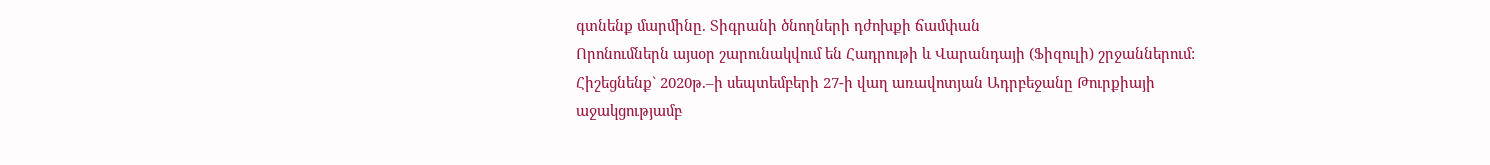գտնենք մարմինը. Տիգրանի ծնողների դժոխքի ճամփան
Որոնումներն այսօր շարունակվում են Հադրութի և Վարանդայի (Ֆիզուլի) շրջաններում:
Հիշեցնենք` 2020թ.–ի սեպտեմբերի 27-ի վաղ առավոտյան Ադրբեջանը Թուրքիայի աջակցությամբ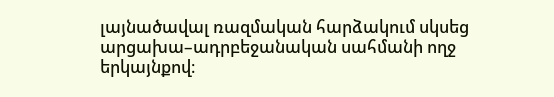լայնածավալ ռազմական հարձակում սկսեց արցախա–ադրբեջանական սահմանի ողջ երկայնքով։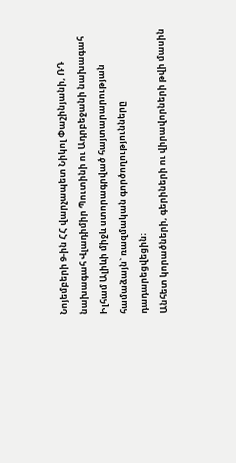Նոյեմբերի 9-ին ՀՀ վարչապետ Նիկոլ Փաշինյանի, ՌԴ նախագահ Վլադիմիր Պուտինի ու Ադրբեջանի նախագահ Իլհամ Ալիևի միջև ստորագրված հայտարարության համաձայն` ռազմական գործողությունները դադարեցվեցին։
Անհետ կորածների, գերիների ու վիրավորների թվի մասին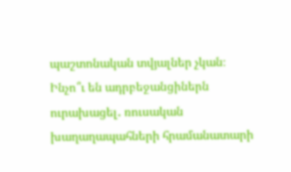պաշտոնական տվյալներ չկան։
Ինչո՞ւ են ադրբեջանցիներն ուրախացել․ ռուսական խաղաղապահների հրամանատարի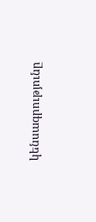կենսագրությունը